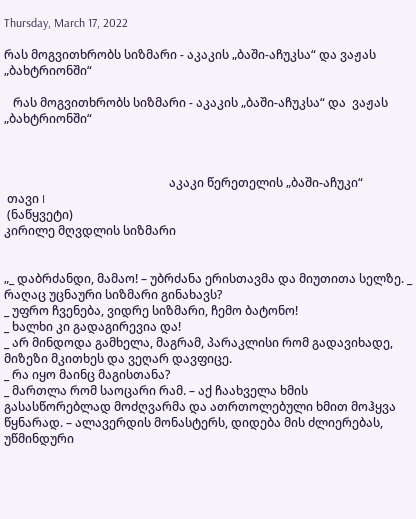Thursday, March 17, 2022

რას მოგვითხრობს სიზმარი - აკაკის „ბაში-აჩუკსა“ და ვაჟას „ბახტრიონში“

   რას მოგვითხრობს სიზმარი - აკაკის „ბაში-აჩუკსა“ და  ვაჟას „ბახტრიონში“



                                                       აკაკი წერეთელის „ბაში-აჩუკი“
 თავი I
 (ნაწყვეტი)
კირილე მღვდლის სიზმარი


„_ დაბრძანდი, მამაო! – უბრძანა ერისთავმა და მიუთითა სელზე. _ რაღაც უცნაური სიზმარი გინახავს?
_ უფრო ჩვენება, ვიდრე სიზმარი, ჩემო ბატონო!
_ ხალხი კი გადაგირევია და!
_ არ მინდოდა გამხელა, მაგრამ, პარაკლისი რომ გადავიხადე, მიზეზი მკითხეს და ვეღარ დავფიცე.
_ რა იყო მაინც მაგისთანა?
_ მართლა რომ საოცარი რამ. – აქ ჩაახველა ხმის გასასწორებლად მოძღვარმა და ათრთოლებული ხმით მოჰყვა წყნარად. – ალავერდის მონასტერს, დიდება მის ძლიერებას, უწმინდური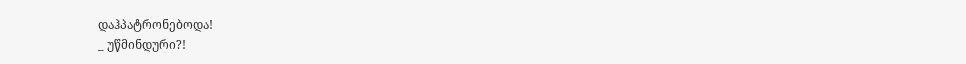დაჰპატრონებოდა!
_ უწმინდური?!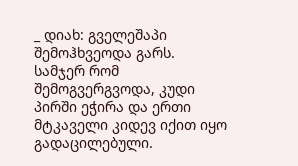_ დიახ: გველეშაპი შემოჰხვეოდა გარს. სამჯერ რომ შემოგვერგვოდა, კუდი პირში ეჭირა და ერთი მტკაველი კიდევ იქით იყო გადაცილებული.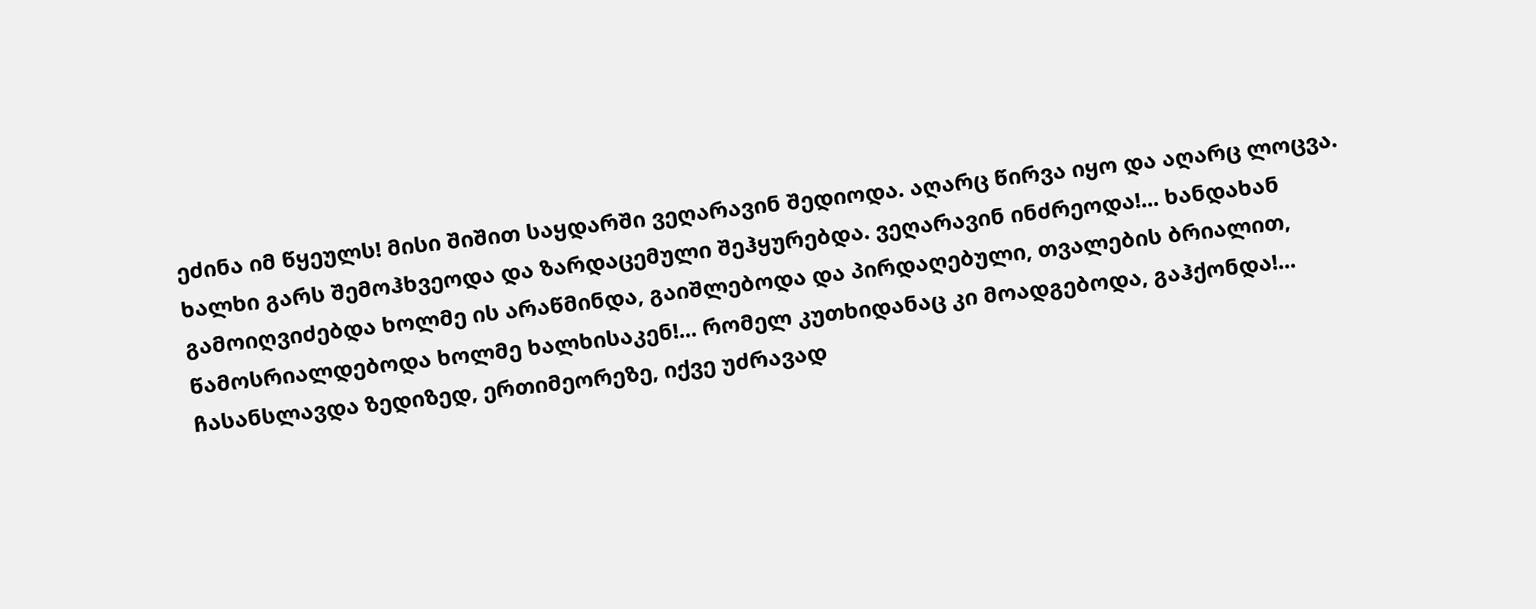ეძინა იმ წყეულს! მისი შიშით საყდარში ვეღარავინ შედიოდა. აღარც წირვა იყო და აღარც ლოცვა. ხალხი გარს შემოჰხვეოდა და ზარდაცემული შეჰყურებდა. ვეღარავინ ინძრეოდა!... ხანდახან გამოიღვიძებდა ხოლმე ის არაწმინდა, გაიშლებოდა და პირდაღებული, თვალების ბრიალით, წამოსრიალდებოდა ხოლმე ხალხისაკენ!... რომელ კუთხიდანაც კი მოადგებოდა, გაჰქონდა!... ჩასანსლავდა ზედიზედ, ერთიმეორეზე, იქვე უძრავად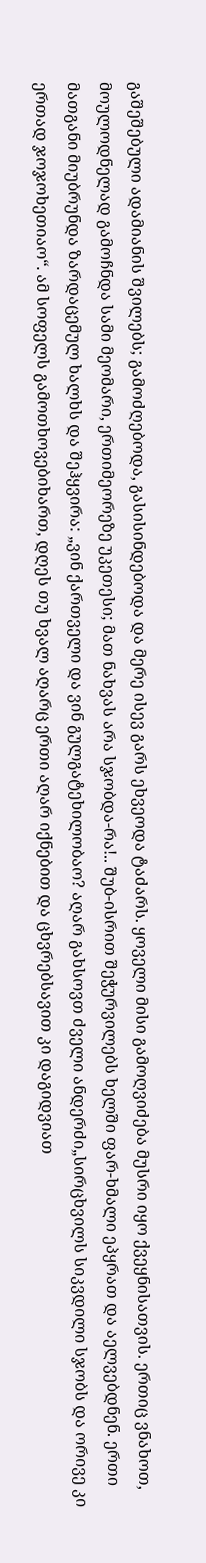გაშეშებული ადამიანის შვილებს; გამოძღებოდა, გასისინდებოდა და მერე ისევ გარს ეხვეოდა ტაძარს. ყოველი მისი გამოღვიძება მუსრი იყო ქვეყნისათვის. ერთიც ვნახოთ, მოულოდნელად გამოჩნდა სამი მეომარი, ერთიმეორეზე უკეთესი; მათ ნახვას არა სჯობდა-რა!.. შუბ-ისრით შეჭურვილებს ხელში ფარ-ხმალი ეპყრათ და აელვებდნენ. ერთი მათგანი მიუბრუნდა ზარდაცემულ ხალხს და შეჰყვირა: „ვინ ქართველი და ვინ გულგატეხილობაო? აღარ გახსოვთ ძველი ანდერძი„სირცხვილს სიკვდილი სჯობს და ორივე კი ერთად ჯოჯოხეთიაო“. ამ სოფელს გამოთხოვებიხართ, დღეს თუ ხვალ აღარც ერთი აღარ იქნებით და ცხვრებსავით კი დაგიდვიათ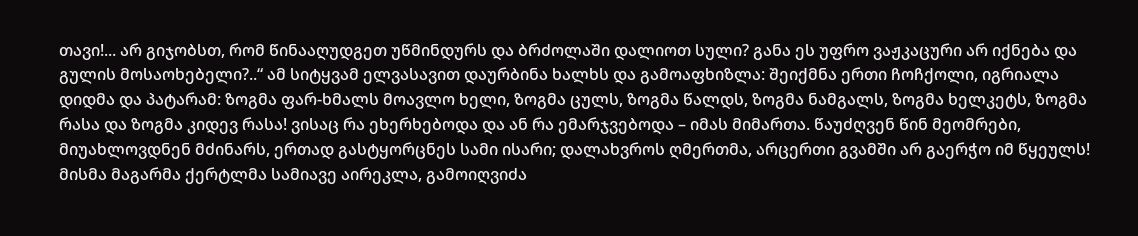თავი!... არ გიჯობსთ, რომ წინააღუდგეთ უწმინდურს და ბრძოლაში დალიოთ სული? განა ეს უფრო ვაჟკაცური არ იქნება და გულის მოსაოხებელი?..“ ამ სიტყვამ ელვასავით დაურბინა ხალხს და გამოაფხიზლა: შეიქმნა ერთი ჩოჩქოლი, იგრიალა დიდმა და პატარამ: ზოგმა ფარ-ხმალს მოავლო ხელი, ზოგმა ცულს, ზოგმა წალდს, ზოგმა ნამგალს, ზოგმა ხელკეტს, ზოგმა რასა და ზოგმა კიდევ რასა! ვისაც რა ეხერხებოდა და ან რა ემარჯვებოდა – იმას მიმართა. წაუძღვენ წინ მეომრები, მიუახლოვდნენ მძინარს, ერთად გასტყორცნეს სამი ისარი; დალახვროს ღმერთმა, არცერთი გვამში არ გაერჭო იმ წყეულს! მისმა მაგარმა ქერტლმა სამიავე აირეკლა, გამოიღვიძა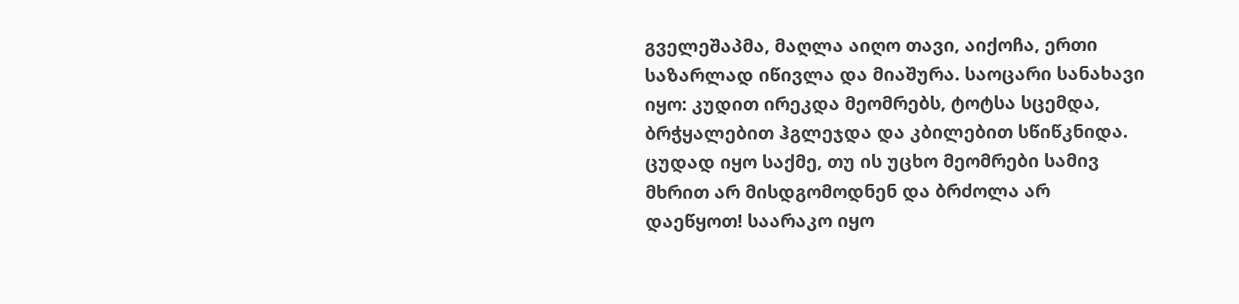გველეშაპმა, მაღლა აიღო თავი, აიქოჩა, ერთი საზარლად იწივლა და მიაშურა. საოცარი სანახავი იყო: კუდით ირეკდა მეომრებს, ტოტსა სცემდა, ბრჭყალებით ჰგლეჯდა და კბილებით სწიწკნიდა. ცუდად იყო საქმე, თუ ის უცხო მეომრები სამივ მხრით არ მისდგომოდნენ და ბრძოლა არ დაეწყოთ! საარაკო იყო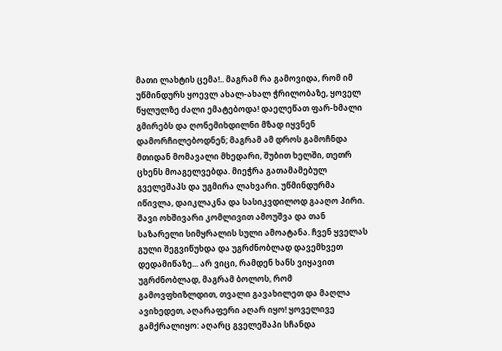მათი ლახტის ცემა!.. მაგრამ რა გამოვიდა, რომ იმ უწმინდურს ყოევლ ახალ-ახალ ჭრილობაზე, ყოველ წყლულზე ძალი ემატებოდა! დაელეწათ ფარ-ხმალი გმირებს და ღონემიხდილნი მზად იყვნენ დამორჩილებოდნენ; მაგრამ ამ დროს გამოჩნდა მთიდან მომავალი მხედარი, შუბით ხელში, თეთრ ცხენს მოაგელვებდა. მიეჭრა გათამამებულ გველეშაპს და უგმირა ლახვარი. უწმინდურმა იწივლა, დაიკლაკნა და სასიკვდილოდ გააღო პირი. შავი ოხშივარი კომლივით ამოუშვა და თან საზარელი სიმყრალის სული ამოატანა. ჩვენ ყველას გული შეგვიწუხდა და უგრძნობლად დავემხვეთ დედამიწაზე... არ ვიცი, რამდენ ხანს ვიყავით უგრძნობლად, მაგრამ ბოლოს, რომ გამოვფხიზლდით, თვალი გავახილეთ და მაღლა ავიხედეთ, აღარაფერი აღარ იყო! ყოველივე გამქრალიყო: აღარც გველეშაპი სჩანდა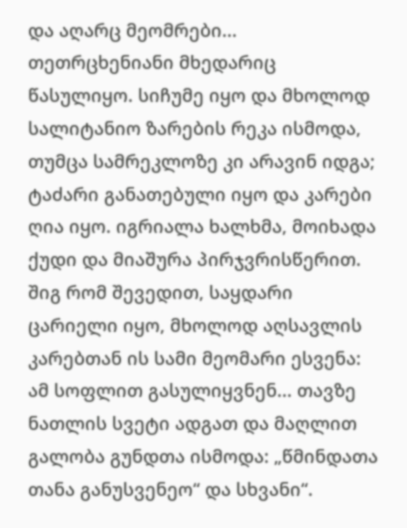და აღარც მეომრები... თეთრცხენიანი მხედარიც წასულიყო. სიჩუმე იყო და მხოლოდ სალიტანიო ზარების რეკა ისმოდა, თუმცა სამრეკლოზე კი არავინ იდგა; ტაძარი განათებული იყო და კარები ღია იყო. იგრიალა ხალხმა, მოიხადა ქუდი და მიაშურა პირჯვრისწერით. შიგ რომ შევედით, საყდარი ცარიელი იყო, მხოლოდ აღსავლის კარებთან ის სამი მეომარი ესვენა: ამ სოფლით გასულიყვნენ... თავზე ნათლის სვეტი ადგათ და მაღლით გალობა გუნდთა ისმოდა: „წმინდათა თანა განუსვენეო“ და სხვანი“.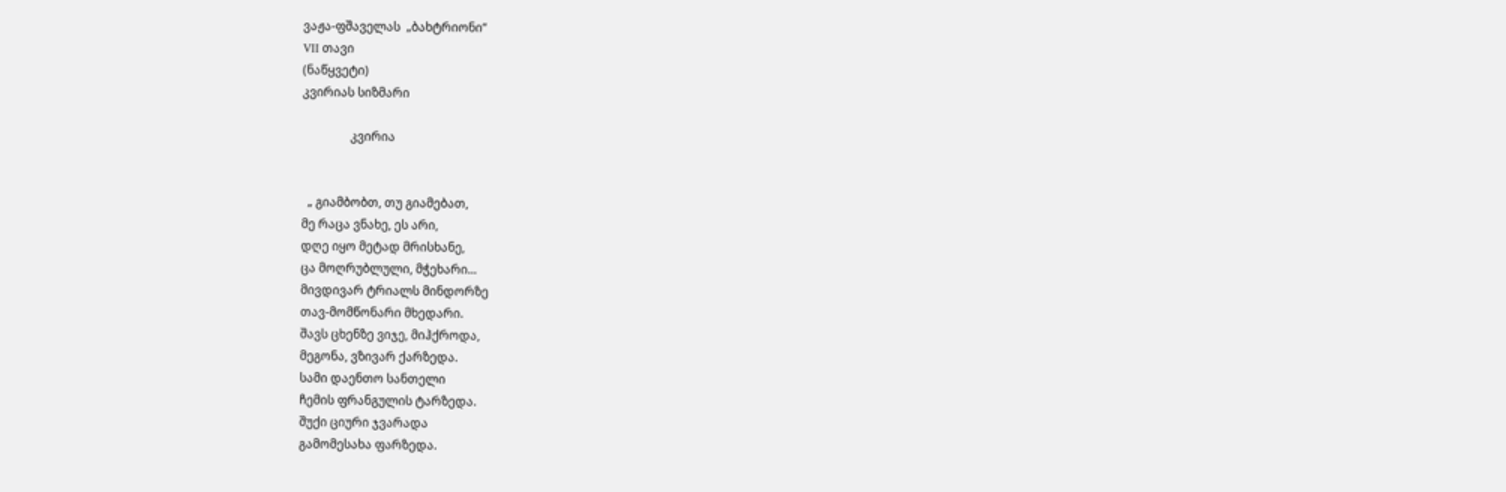ვაჟა-ფშაველას  „ბახტრიონი“
VII თავი
(ნაწყვეტი)
კვირიას სიზმარი

                კვირია


  „ გიამბობთ, თუ გიამებათ,
მე რაცა ვნახე, ეს არი,
დღე იყო მეტად მრისხანე,
ცა მოღრუბლული, მჭეხარი...
მივდივარ ტრიალს მინდორზე
თავ-მომწონარი მხედარი.
შავს ცხენზე ვიჯე, მიჰქროდა,
მეგონა, ვზივარ ქარზედა.
სამი დაენთო სანთელი
ჩემის ფრანგულის ტარზედა.
შუქი ციური ჯვარადა
გამომესახა ფარზედა.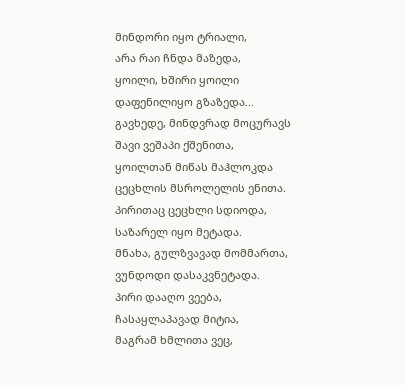მინდორი იყო ტრიალი,
არა რაი ჩნდა მაზედა,
ყოილი, ხშირი ყოილი
დაფენილიყო გზაზედა...
გავხედე, მინდვრად მოცურავს
შავი ვეშაპი ქშენითა,
ყოილთან მიწას მაჰლოკდა
ცეცხლის მსროლელის ენითა.
პირითაც ცეცხლი სდიოდა,
საზარელ იყო მეტადა.
მნახა, გულზვავად მომმართა,
ვუნდოდი დასაკვნეტადა.
პირი დააღო ვეება,
ჩასაყლაპავად მიტია,
მაგრამ ხმლითა ვეც,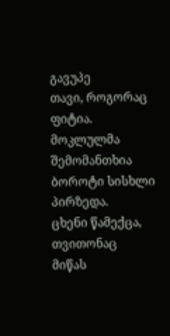გავუპე
თავი, როგორაც ფიტია.
მოკლულმა შემომანთხია
ბოროტი სისხლი პირზედა.
ცხენი წამექცა, თვითონაც
მიწას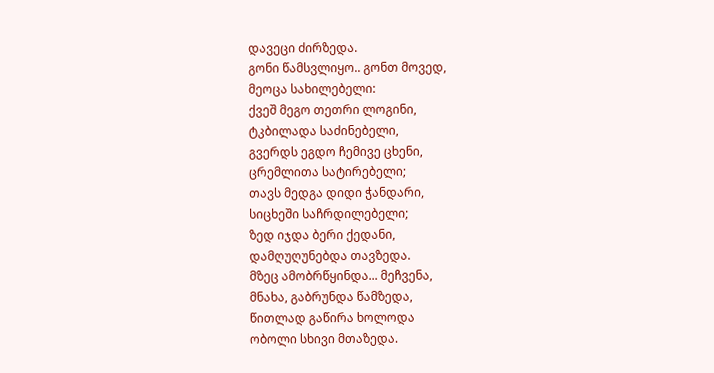დავეცი ძირზედა.
გონი წამსვლიყო.. გონთ მოვედ,
მეოცა სახილებელი:
ქვეშ მეგო თეთრი ლოგინი,
ტკბილადა საძინებელი,
გვერდს ეგდო ჩემივე ცხენი,
ცრემლითა სატირებელი;
თავს მედგა დიდი ჭანდარი,
სიცხეში საჩრდილებელი;
ზედ იჯდა ბერი ქედანი,
დამღუღუნებდა თავზედა.
მზეც ამობრწყინდა... მეჩვენა,
მნახა, გაბრუნდა წამზედა,
წითლად გაწირა ხოლოდა
ობოლი სხივი მთაზედა.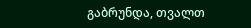გაბრუნდა, თვალთ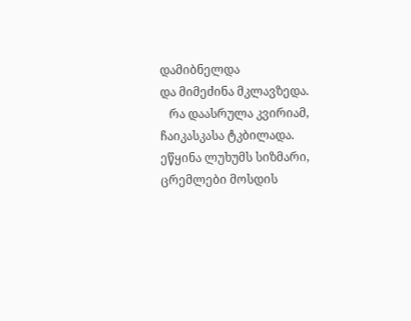დამიბნელდა
და მიმეძინა მკლავზედა.
   რა დაასრულა კვირიამ,
ჩაიკასკასა ტკბილადა.
ეწყინა ლუხუმს სიზმარი,
ცრემლები მოსდის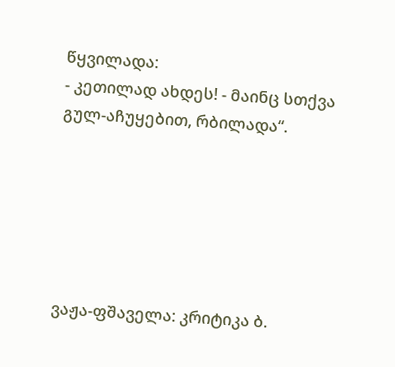წყვილადა:
- კეთილად ახდეს! - მაინც სთქვა
გულ-აჩუყებით, რბილადა“.






ვაჟა-ფშაველა: კრიტიკა ბ.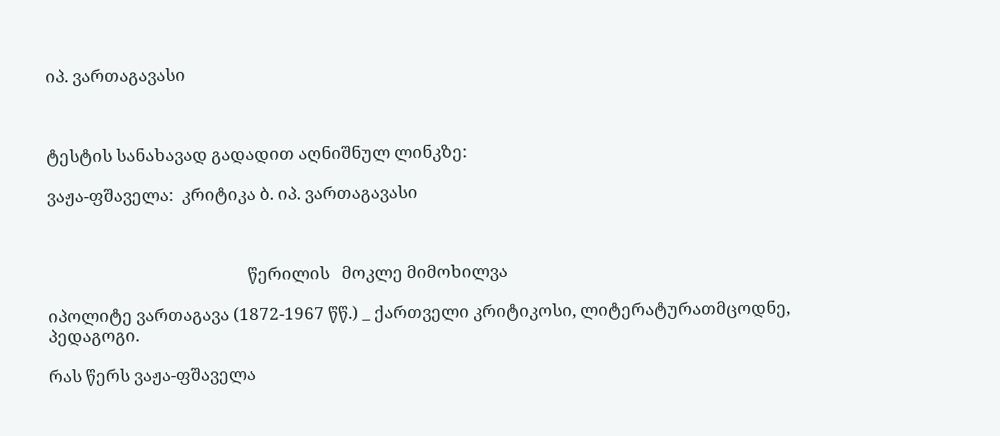იპ. ვართაგავასი



ტესტის სანახავად გადადით აღნიშნულ ლინკზე:

ვაჟა-ფშაველა:  კრიტიკა ბ. იპ. ვართაგავასი



                                                  წერილის   მოკლე მიმოხილვა

იპოლიტე ვართაგავა (1872-1967 წწ.) _ ქართველი კრიტიკოსი, ლიტერატურათმცოდნე,
პედაგოგი.

რას წერს ვაჟა-ფშაველა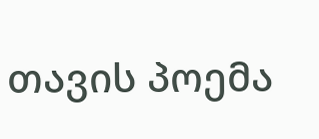თავის პოემა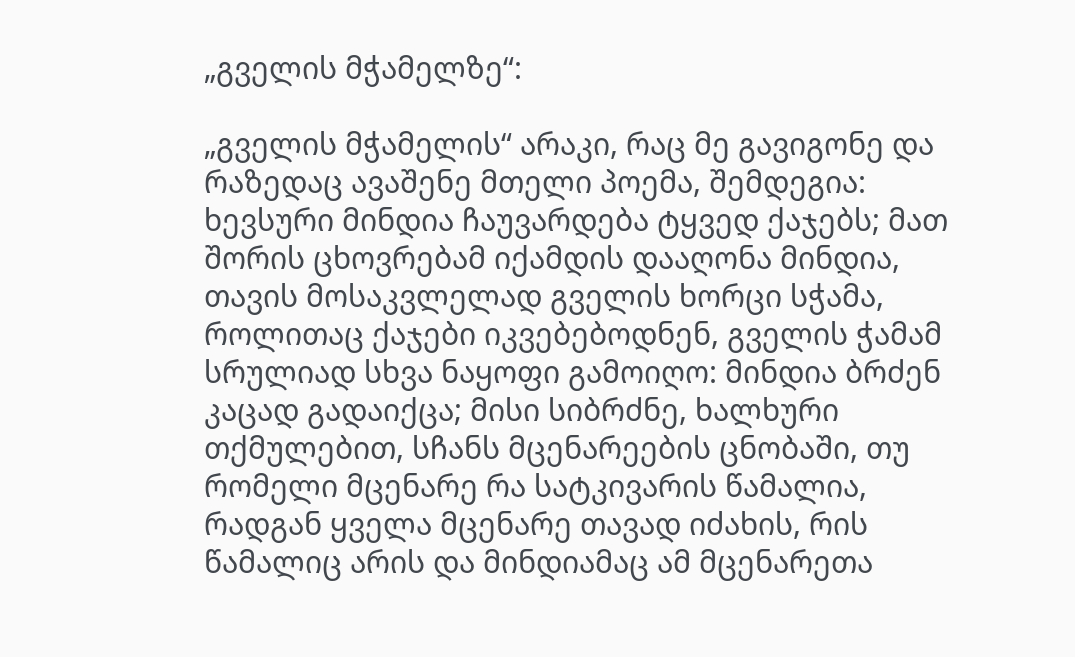„გველის მჭამელზე“:

„გველის მჭამელის“ არაკი, რაც მე გავიგონე და რაზედაც ავაშენე მთელი პოემა, შემდეგია: ხევსური მინდია ჩაუვარდება ტყვედ ქაჯებს; მათ შორის ცხოვრებამ იქამდის დააღონა მინდია, თავის მოსაკვლელად გველის ხორცი სჭამა, როლითაც ქაჯები იკვებებოდნენ, გველის ჭამამ სრულიად სხვა ნაყოფი გამოიღო: მინდია ბრძენ კაცად გადაიქცა; მისი სიბრძნე, ხალხური თქმულებით, სჩანს მცენარეების ცნობაში, თუ რომელი მცენარე რა სატკივარის წამალია, რადგან ყველა მცენარე თავად იძახის, რის წამალიც არის და მინდიამაც ამ მცენარეთა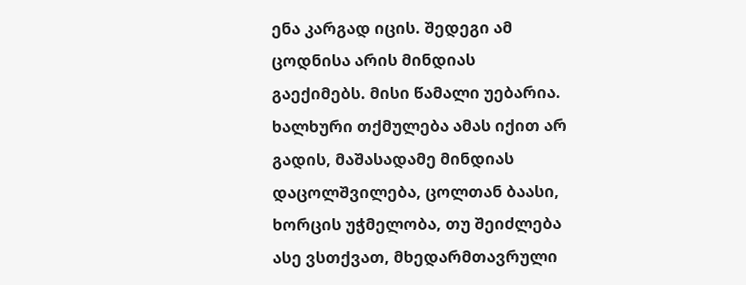ენა კარგად იცის. შედეგი ამ ცოდნისა არის მინდიას გაექიმებს. მისი წამალი უებარია. ხალხური თქმულება ამას იქით არ გადის, მაშასადამე მინდიას დაცოლშვილება, ცოლთან ბაასი, ხორცის უჭმელობა, თუ შეიძლება ასე ვსთქვათ, მხედარმთავრული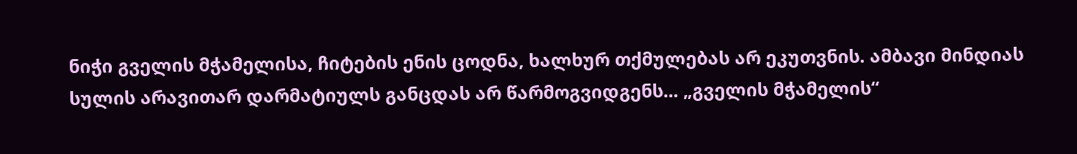ნიჭი გველის მჭამელისა, ჩიტების ენის ცოდნა, ხალხურ თქმულებას არ ეკუთვნის. ამბავი მინდიას სულის არავითარ დარმატიულს განცდას არ წარმოგვიდგენს... „გველის მჭამელის“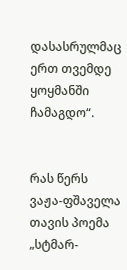დასასრულმაც ერთ თვემდე ყოყმანში ჩამაგდო“.


რას წერს ვაჟა-ფშაველა თავის პოემა „სტმარ-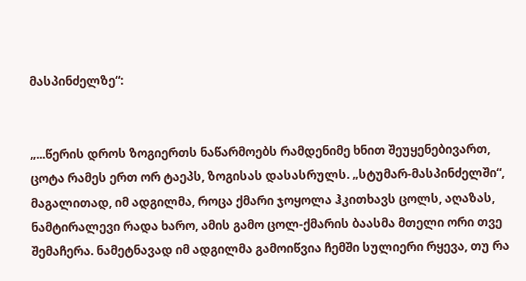მასპინძელზე“:


„...წერის დროს ზოგიერთს ნაწარმოებს რამდენიმე ხნით შეუყენებივართ, ცოტა რამეს ერთ ორ ტაეპს, ზოგისას დასასრულს. „სტუმარ-მასპინძელში“, მაგალითად, იმ ადგილმა, როცა ქმარი ჯოყოლა ჰკითხავს ცოლს, აღაზას, ნამტირალევი რადა ხარო, ამის გამო ცოლ-ქმარის ბაასმა მთელი ორი თვე შემაჩერა. ნამეტნავად იმ ადგილმა გამოიწვია ჩემში სულიერი რყევა, თუ რა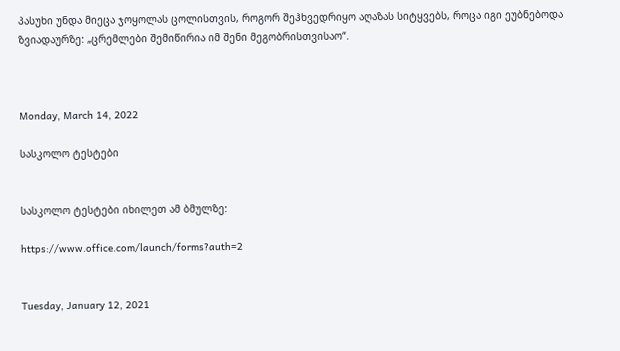პასუხი უნდა მიეცა ჯოყოლას ცოლისთვის, როგორ შეჰხვედრიყო აღაზას სიტყვებს, როცა იგი ეუბნებოდა ზვიადაურზე: „ცრემლები შემიწირია იმ შენი მეგობრისთვისაო“.



Monday, March 14, 2022

სასკოლო ტესტები


სასკოლო ტესტები იხილეთ ამ ბმულზე:

https://www.office.com/launch/forms?auth=2


Tuesday, January 12, 2021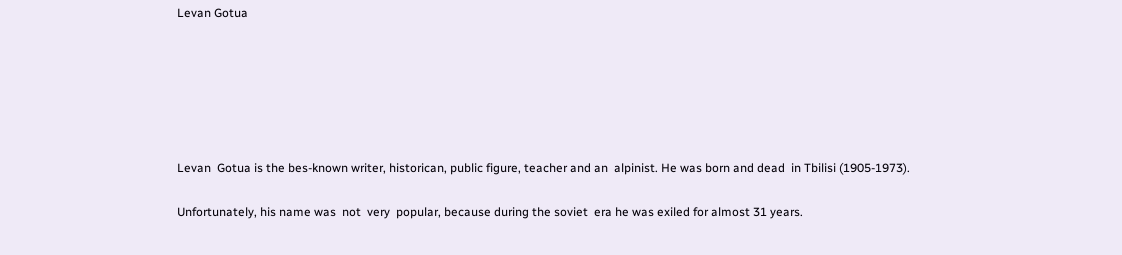Levan Gotua






Levan  Gotua is the bes-known writer, historican, public figure, teacher and an  alpinist. He was born and dead  in Tbilisi (1905-1973).

Unfortunately, his name was  not  very  popular, because during the soviet  era he was exiled for almost 31 years.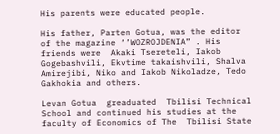His parents were educated people.

His father, Parten Gotua, was the editor of the magazine ‘’WOZROJDENIA” . His friends were  Akaki Tsereteli, Iakob Gogebashvili, Ekvtime takaishvili, Shalva Amirejibi, Niko and Iakob Nikoladze, Tedo Gakhokia and others.

Levan Gotua  greaduated  Tbilisi Technical School and continued his studies at the faculty of Economics of The  Tbilisi State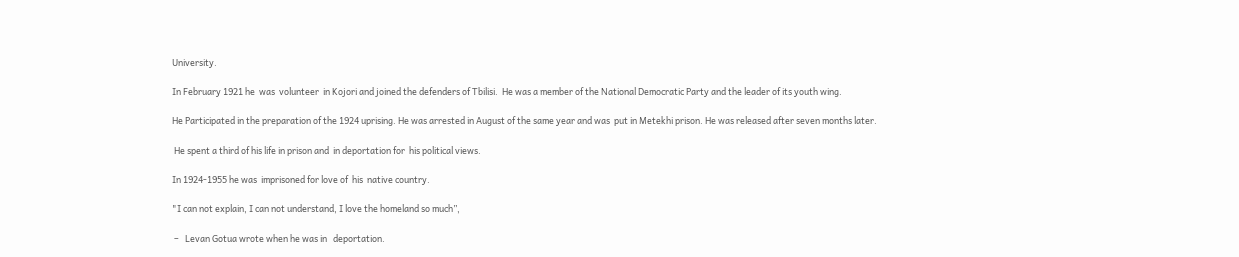University.

In February 1921 he  was  volunteer  in Kojori and joined the defenders of Tbilisi.  He was a member of the National Democratic Party and the leader of its youth wing.

He Participated in the preparation of the 1924 uprising. He was arrested in August of the same year and was  put in Metekhi prison. He was released after seven months later.

 He spent a third of his life in prison and  in deportation for  his political views.

In 1924-1955 he was  imprisoned for love of  his  native country.

"I can not explain, I can not understand, I love the homeland so much”,

 –   Levan Gotua wrote when he was in   deportation.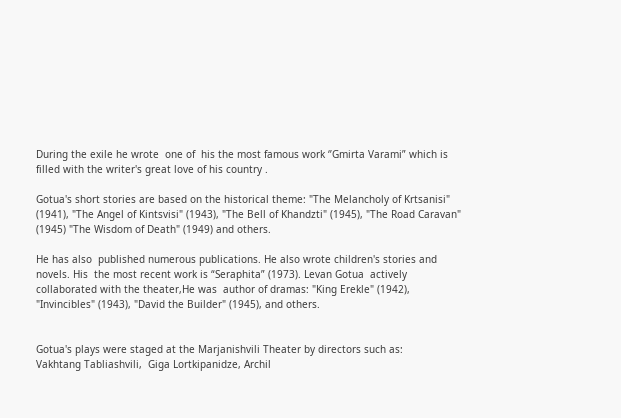During the exile he wrote  one of  his the most famous work ‘’Gmirta Varami” which is filled with the writer's great love of his country .

Gotua's short stories are based on the historical theme: "The Melancholy of Krtsanisi" (1941), "The Angel of Kintsvisi" (1943), "The Bell of Khandzti" (1945), "The Road Caravan" (1945) "The Wisdom of Death" (1949) and others.

He has also  published numerous publications. He also wrote children's stories and  novels. His  the most recent work is “Seraphita” (1973). Levan Gotua  actively collaborated with the theater,He was  author of dramas: "King Erekle" (1942), "Invincibles" (1943), "David the Builder" (1945), and others.


Gotua's plays were staged at the Marjanishvili Theater by directors such as:
Vakhtang Tabliashvili,  Giga Lortkipanidze, Archil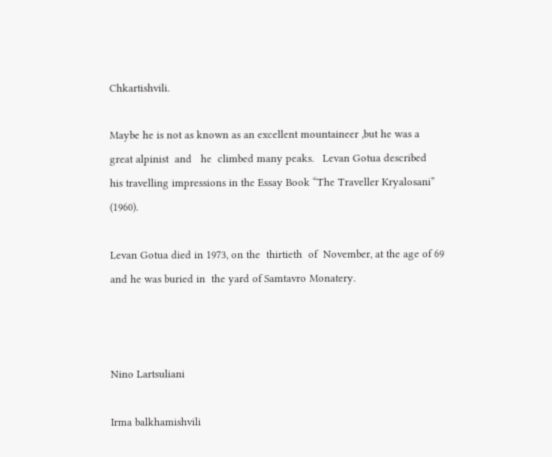Chkartishvili.

Maybe he is not as known as an excellent mountaineer ,but he was a great alpinist  and   he  climbed many peaks.   Levan Gotua described  his travelling impressions in the Essay Book “The Traveller Kryalosani” (1960).

Levan Gotua died in 1973, on the  thirtieth  of  November, at the age of 69 and he was buried in  the yard of Samtavro Monatery.



Nino Lartsuliani

Irma balkhamishvili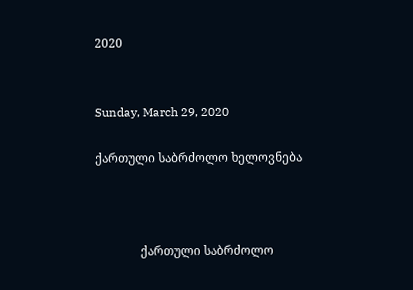2020


Sunday, March 29, 2020

ქართული საბრძოლო ხელოვნება



               ქართული საბრძოლო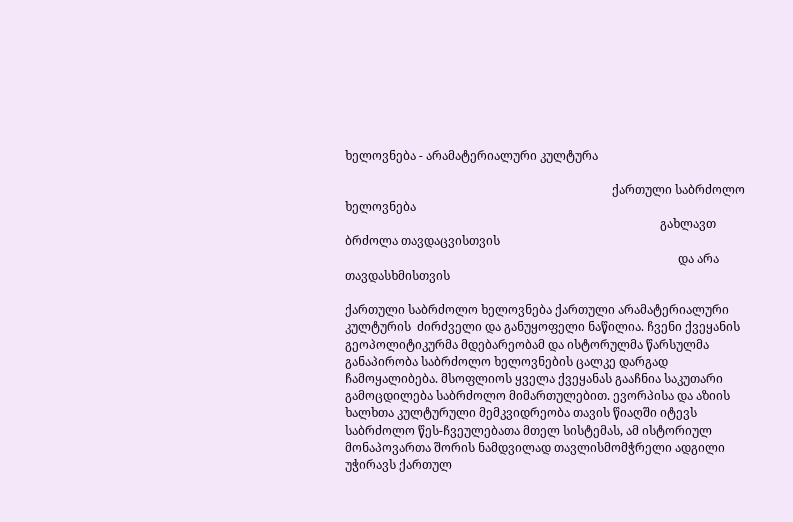ხელოვნება - არამატერიალური კულტურა

                                                                                         ქართული საბრძოლო ხელოვნება
                                                                                                         გახლავთ ბრძოლა თავდაცვისთვის
                                                                                                               და არა თავდასხმისთვის

ქართული საბრძოლო ხელოვნება ქართული არამატერიალური კულტურის  ძირძველი და განუყოფელი ნაწილია. ჩვენი ქვეყანის გეოპოლიტიკურმა მდებარეობამ და ისტორულმა წარსულმა განაპირობა საბრძოლო ხელოვნების ცალკე დარგად ჩამოყალიბება. მსოფლიოს ყველა ქვეყანას გააჩნია საკუთარი გამოცდილება საბრძოლო მიმართულებით. ევორპისა და აზიის ხალხთა კულტურული მემკვიდრეობა თავის წიაღში იტევს საბრძოლო წეს-ჩვეულებათა მთელ სისტემას, ამ ისტორიულ მონაპოვართა შორის ნამდვილად თავლისმომჭრელი ადგილი უჭირავს ქართულ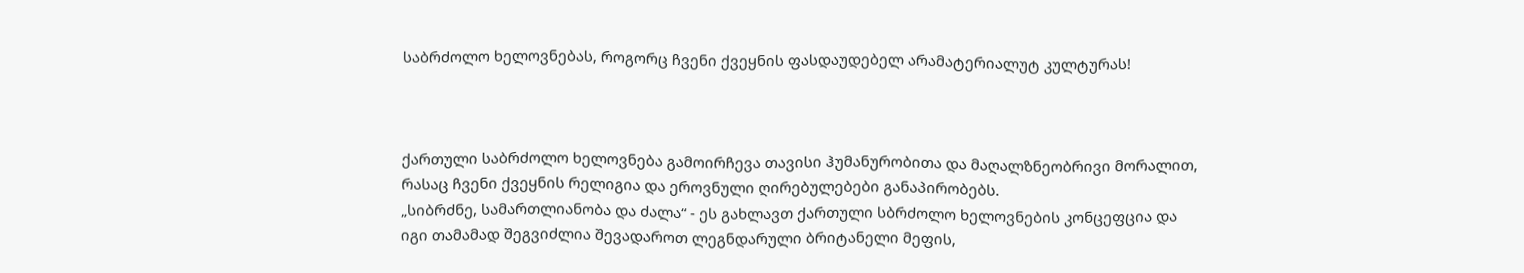საბრძოლო ხელოვნებას, როგორც ჩვენი ქვეყნის ფასდაუდებელ არამატერიალუტ კულტურას!



ქართული საბრძოლო ხელოვნება გამოირჩევა თავისი ჰუმანურობითა და მაღალზნეობრივი მორალით, რასაც ჩვენი ქვეყნის რელიგია და ეროვნული ღირებულებები განაპირობებს.
„სიბრძნე, სამართლიანობა და ძალა“ - ეს გახლავთ ქართული სბრძოლო ხელოვნების კონცეფცია და იგი თამამად შეგვიძლია შევადაროთ ლეგნდარული ბრიტანელი მეფის,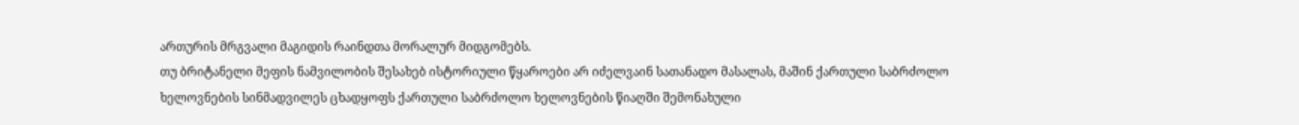ართურის მრგვალი მაგიდის რაინდთა მორალურ მიდგომებს.
თუ ბრიტანელი მეფის ნამვილობის შესახებ ისტორიული წყაროები არ იძელვაინ სათანადო მასალას, მაშინ ქართული საბრძოლო ხელოვნების სინმადვილეს ცხადყოფს ქართული საბრძოლო ხელოვნების წიაღში შემონახული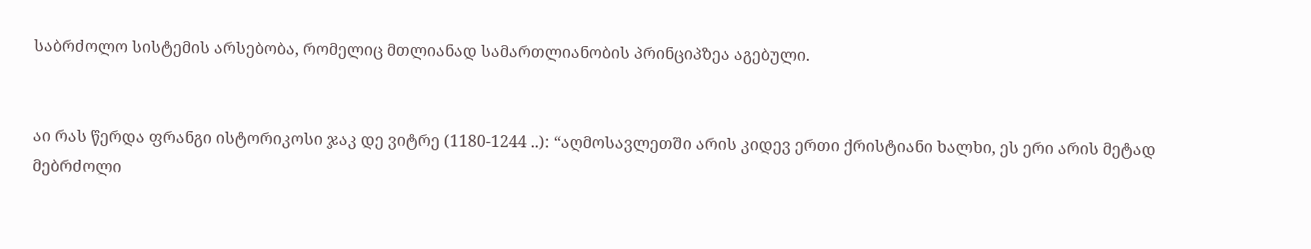საბრძოლო სისტემის არსებობა, რომელიც მთლიანად სამართლიანობის პრინციპზეა აგებული.


აი რას წერდა ფრანგი ისტორიკოსი ჯაკ დე ვიტრე (1180-1244 ..): “აღმოსავლეთში არის კიდევ ერთი ქრისტიანი ხალხი, ეს ერი არის მეტად მებრძოლი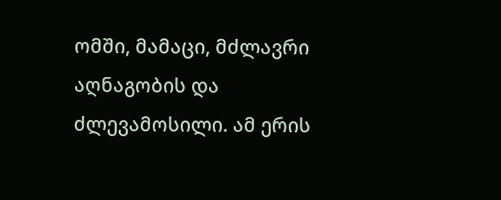ომში, მამაცი, მძლავრი აღნაგობის და ძლევამოსილი. ამ ერის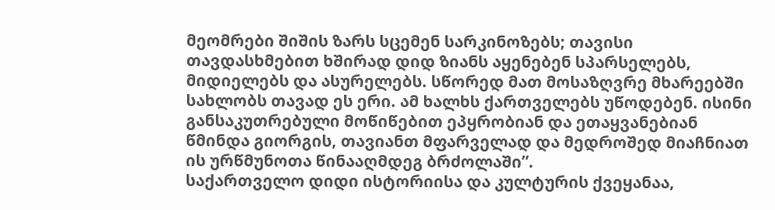მეომრები შიშის ზარს სცემენ სარკინოზებს; თავისი თავდასხმებით ხშირად დიდ ზიანს აყენებენ სპარსელებს, მიდიელებს და ასურელებს. სწორედ მათ მოსაზღვრე მხარეებში სახლობს თავად ეს ერი. ამ ხალხს ქართველებს უწოდებენ. ისინი განსაკუთრებული მოწიწებით ეპყრობიან და ეთაყვანებიან წმინდა გიორგის, თავიანთ მფარველად და მედროშედ მიაჩნიათ ის ურწმუნოთა წინააღმდეგ ბრძოლაში”.
საქართველო დიდი ისტორიისა და კულტურის ქვეყანაა,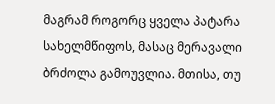მაგრამ როგორც ყველა პატარა სახელმწიფოს, მასაც მერავალი ბრძოლა გამოუვლია. მთისა, თუ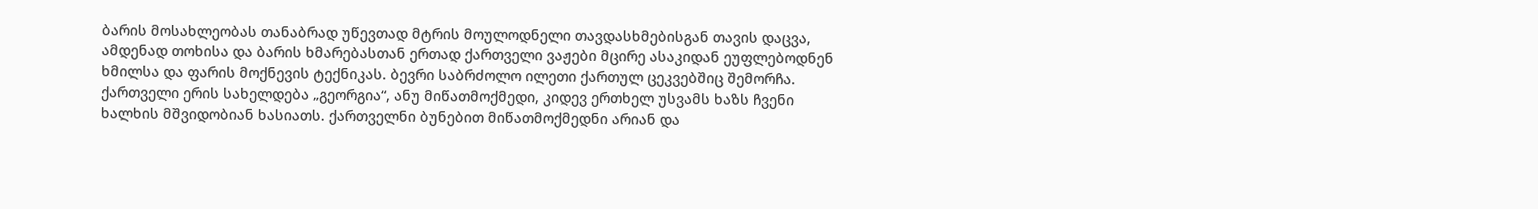ბარის მოსახლეობას თანაბრად უწევთად მტრის მოულოდნელი თავდასხმებისგან თავის დაცვა, ამდენად თოხისა და ბარის ხმარებასთან ერთად ქართველი ვაჟები მცირე ასაკიდან ეუფლებოდნენ ხმილსა და ფარის მოქნევის ტექნიკას. ბევრი საბრძოლო ილეთი ქართულ ცეკვებშიც შემორჩა.
ქართველი ერის სახელდება „გეორგია“, ანუ მიწათმოქმედი, კიდევ ერთხელ უსვამს ხაზს ჩვენი ხალხის მშვიდობიან ხასიათს. ქართველნი ბუნებით მიწათმოქმედნი არიან და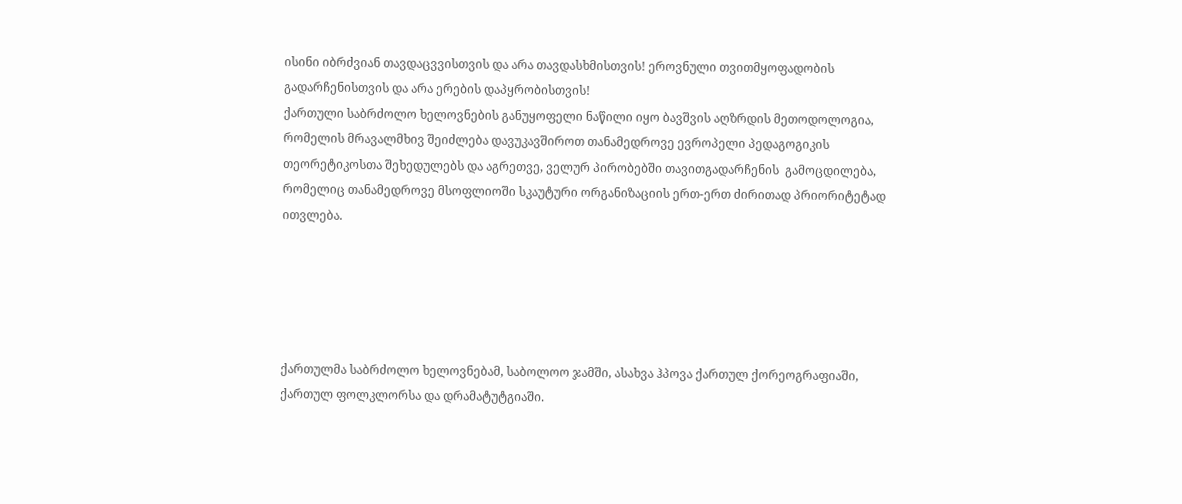ისინი იბრძვიან თავდაცვვისთვის და არა თავდასხმისთვის! ეროვნული თვითმყოფადობის გადარჩენისთვის და არა ერების დაპყრობისთვის!
ქართული საბრძოლო ხელოვნების განუყოფელი ნაწილი იყო ბავშვის აღზრდის მეთოდოლოგია, რომელის მრავალმხივ შეიძლება დავუკავშიროთ თანამედროვე ევროპელი პედაგოგიკის თეორეტიკოსთა შეხედულებს და აგრეთვე, ველურ პირობებში თავითგადარჩენის  გამოცდილება, რომელიც თანამედროვე მსოფლიოში სკაუტური ორგანიზაციის ერთ-ერთ ძირითად პრიორიტეტად ითვლება.





ქართულმა საბრძოლო ხელოვნებამ, საბოლოო ჯამში, ასახვა ჰპოვა ქართულ ქორეოგრაფიაში, ქართულ ფოლკლორსა და დრამატუტგიაში.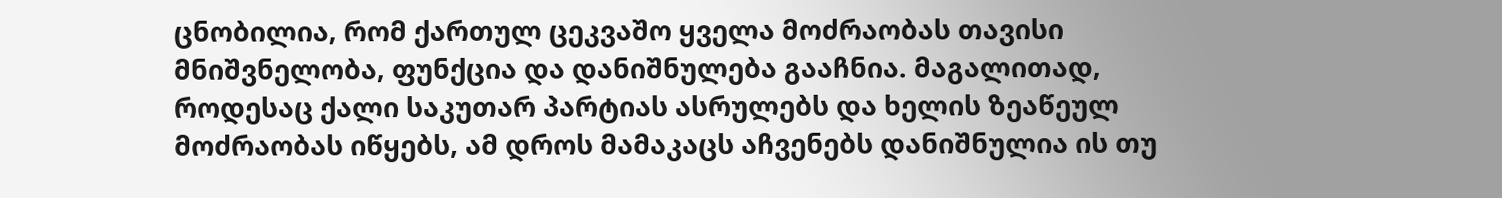ცნობილია, რომ ქართულ ცეკვაშო ყველა მოძრაობას თავისი მნიშვნელობა, ფუნქცია და დანიშნულება გააჩნია. მაგალითად, როდესაც ქალი საკუთარ პარტიას ასრულებს და ხელის ზეაწეულ მოძრაობას იწყებს, ამ დროს მამაკაცს აჩვენებს დანიშნულია ის თუ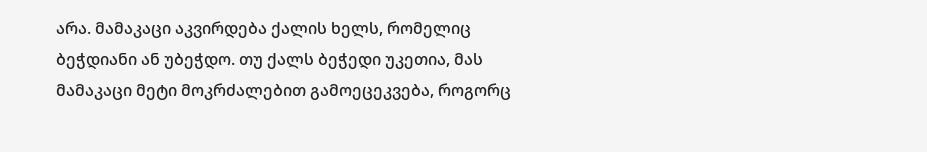არა. მამაკაცი აკვირდება ქალის ხელს, რომელიც ბეჭდიანი ან უბეჭდო. თუ ქალს ბეჭედი უკეთია, მას მამაკაცი მეტი მოკრძალებით გამოეცეკვება, როგორც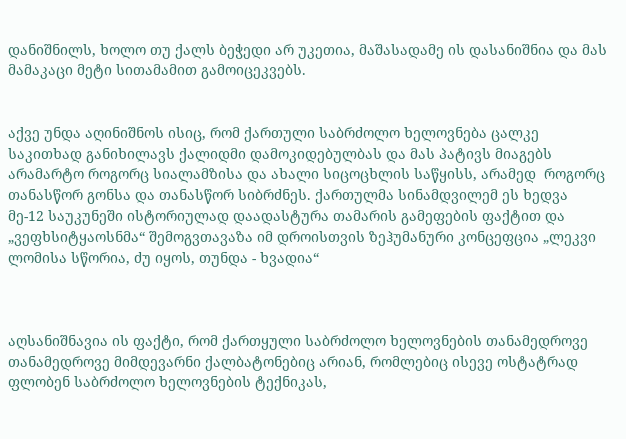დანიშნილს, ხოლო თუ ქალს ბეჭედი არ უკეთია, მაშასადამე ის დასანიშნია და მას მამაკაცი მეტი სითამამით გამოიცეკვებს.


აქვე უნდა აღინიშნოს ისიც, რომ ქართული საბრძოლო ხელოვნება ცალკე საკითხად განიხილავს ქალიდმი დამოკიდებულბას და მას პატივს მიაგებს არამარტო როგორც სიალამზისა და ახალი სიცოცხლის საწყისს, არამედ  როგორც თანასწორ გონსა და თანასწორ სიბრძნეს. ქართულმა სინამდვილემ ეს ხედვა მე-12 საუკუნეში ისტორიულად დაადასტურა თამარის გამეფების ფაქტით და „ვეფხსიტყაოსნმა“ შემოგვთავაზა იმ დროისთვის ზეჰუმანური კონცეფცია „ლეკვი ლომისა სწორია, ძუ იყოს, თუნდა - ხვადია“



აღსანიშნავია ის ფაქტი, რომ ქართყული საბრძოლო ხელოვნების თანამედროვე თანამედროვე მიმდევარნი ქალბატონებიც არიან, რომლებიც ისევე ოსტატრად ფლობენ საბრძოლო ხელოვნების ტექნიკას,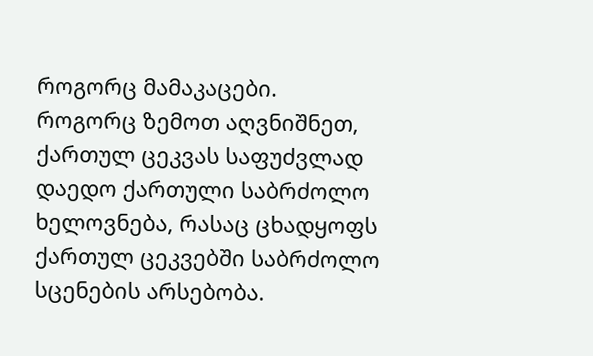როგორც მამაკაცები.
როგორც ზემოთ აღვნიშნეთ, ქართულ ცეკვას საფუძვლად დაედო ქართული საბრძოლო ხელოვნება, რასაც ცხადყოფს ქართულ ცეკვებში საბრძოლო სცენების არსებობა.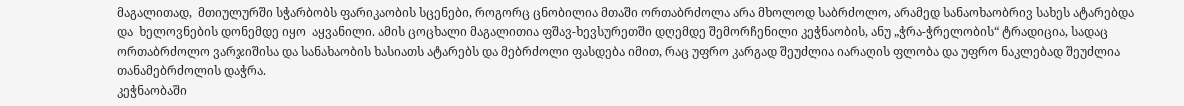მაგალითად,  მთიულურში სჭარბობს ფარიკაობის სცენები, როგორც ცნობილია მთაში ორთაბრძოლა არა მხოლოდ საბრძოლო, არამედ სანაოხაობრივ სახეს ატარებდა და  ხელოვნების დონემდე იყო  აყვანილი. ამის ცოცხალი მაგალითია ფშავ-ხევსურეთში დღემდე შემორჩენილი კეჭნაობის, ანუ „ჭრა-ჭრელობის“ ტრადიცია, სადაც ორთაბრძოლო ვარჯიშისა და სანახაობის ხასიათს ატარებს და მებრძოლი ფასდება იმით, რაც უფრო კარგად შეუძლია იარაღის ფლობა და უფრო ნაკლებად შეუძლია თანამებრძოლის დაჭრა.
კეჭნაობაში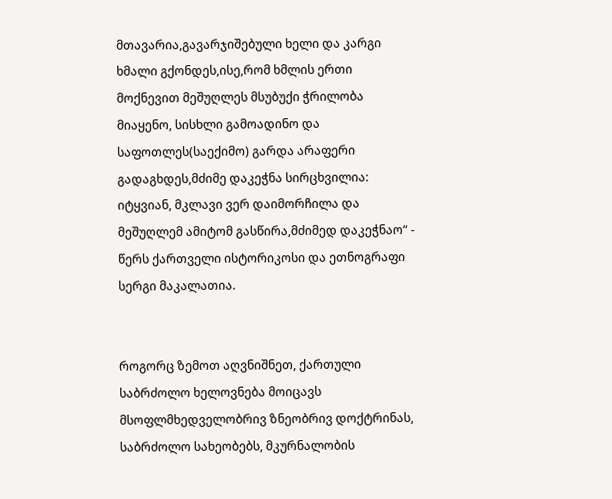მთავარია,გავარჯიშებული ხელი და კარგი ხმალი გქონდეს,ისე,რომ ხმლის ერთი მოქნევით მეშუღლეს მსუბუქი ჭრილობა მიაყენო, სისხლი გამოადინო და საფოთლეს(საექიმო) გარდა არაფერი გადაგხდეს,მძიმე დაკეჭნა სირცხვილია: იტყვიან, მკლავი ვერ დაიმორჩილა და მეშუღლემ ამიტომ გასწირა,მძიმედ დაკეჭნაო“ - წერს ქართველი ისტორიკოსი და ეთნოგრაფი სერგი მაკალათია.


როგორც ზემოთ აღვნიშნეთ, ქართული საბრძოლო ხელოვნება მოიცავს მსოფლმხედველობრივ ზნეობრივ დოქტრინას, საბრძოლო სახეობებს, მკურნალობის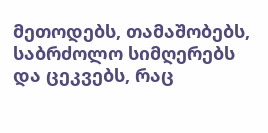მეთოდებს, თამაშობებს, საბრძოლო სიმღერებს და ცეკვებს, რაც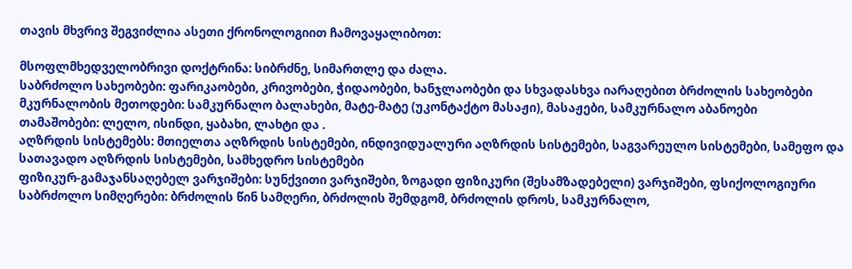თავის მხვრივ შეგვიძლია ასეთი ქრონოლოგიით ჩამოვაყალიბოთ:

მსოფლმხედველობრივი დოქტრინა: სიბრძნე, სიმართლე და ძალა.
საბრძოლო სახეობები: ფარიკაობები, კრივობები, ჭიდაობები, ხანჯლაობები და სხვადასხვა იარაღებით ბრძოლის სახეობები
მკურნალობის მეთოდები: სამკურნალო ბალახები, მატე-მატე (უკონტაქტო მასაჟი), მასაჟები, სამკურნალო აბანოები
თამაშობები: ლელო, ისინდი, ყაბახი, ლახტი და .
აღზრდის სისტემებს: მთიელთა აღზრდის სისტემები, ინდივიდუალური აღზრდის სისტემები, საგვარეულო სისტემები, სამეფო და სათავადო აღზრდის სისტემები, სამხედრო სისტემები
ფიზიკურ-გამაჯანსაღებელ ვარჯიშები: სუნქვითი ვარჯიშები, ზოგადი ფიზიკური (შესამზადებელი) ვარჯიშები, ფსიქოლოგიური
საბრძოლო სიმღერები: ბრძოლის წინ სამღერი, ბრძოლის შემდგომ, ბრძოლის დროს, სამკურნალო,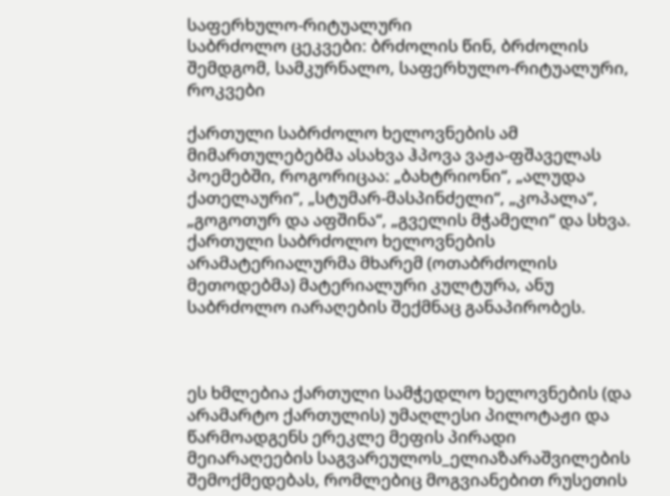საფერხულო-რიტუალური
საბრძოლო ცეკვები: ბრძოლის წინ, ბრძოლის შემდგომ, სამკურნალო, საფერხულო-რიტუალური, როკვები

ქართული საბრძოლო ხელოვნების ამ მიმართულებებმა ასახვა ჰპოვა ვაჟა-ფშაველას პოემებში, როგორიცაა: „ბახტრიონი“, „ალუდა ქათელაური“, „სტუმარ-მასპინძელი“, „კოპალა“, „გოგოთურ და აფშინა“, „გველის მჭამელი“ და სხვა.
ქართული საბრძოლო ხელოვნების არამატერიალურმა მხარემ (ოთაბრძოლის მეთოდებმა) მატერიალური კულტურა, ანუ საბრძოლო იარაღების შექმნაც განაპირობეს.



ეს ხმლებია ქართული სამჭედლო ხელოვნების (და არამარტო ქართულის) უმაღლესი პილოტაჟი და წარმოადგენს ერეკლე მეფის პირადი მეიარაღეების საგვარეულოს_ელიაზარაშვილების შემოქმედებას, რომლებიც მოგვიანებით რუსეთის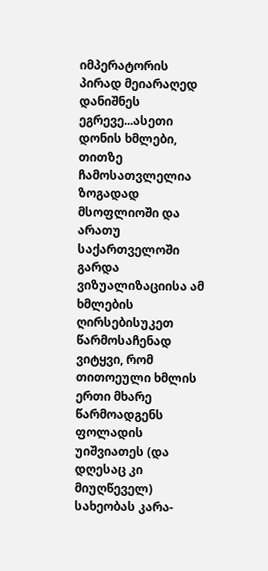იმპერატორის პირად მეიარაღედ დანიშნეს ეგრევე...ასეთი დონის ხმლები, თითზე ჩამოსათვლელია ზოგადად მსოფლიოში და არათუ საქართველოში
გარდა ვიზუალიზაციისა ამ ხმლების ღირსებისუკეთ წარმოსაჩენად ვიტყვი, რომ თითოეული ხმლის ერთი მხარე წარმოადგენს ფოლადის უიშვიათეს (და დღესაც კი მიუღწეველ) სახეობას კარა-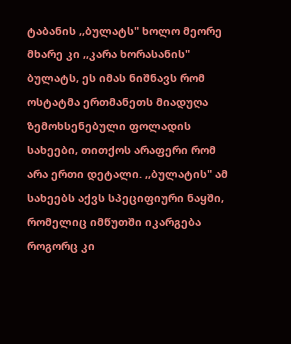ტაბანის ,,ბულატს" ხოლო მეორე მხარე კი ,,კარა ხორასანის" ბულატს, ეს იმას ნიშნავს რომ ოსტატმა ერთმანეთს მიადუღა ზემოხსენებული ფოლადის სახეები, თითქოს არაფერი რომ არა ერთი დეტალი. ,,ბულატის" ამ სახეებს აქვს სპეციფიური ნაყში, რომელიც იმწუთში იკარგება როგორც კი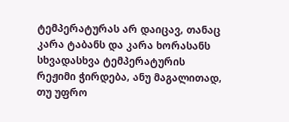ტემპერატურას არ დაიცავ, თანაც კარა ტაბანს და კარა ხორასანს სხვადასხვა ტემპერატურის რეჟიმი ჭირდება, ანუ მაგალითად, თუ უფრო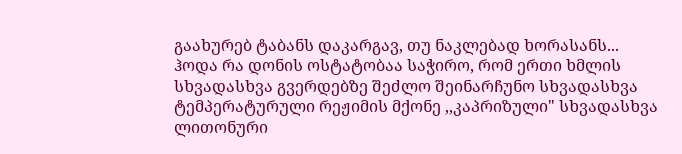გაახურებ ტაბანს დაკარგავ, თუ ნაკლებად ხორასანს... ჰოდა რა დონის ოსტატობაა საჭირო, რომ ერთი ხმლის სხვადასხვა გვერდებზე შეძლო შეინარჩუნო სხვადასხვა ტემპერატურული რეჟიმის მქონე ,,კაპრიზული" სხვადასხვა ლითონური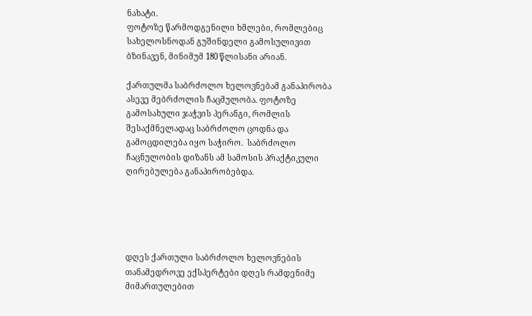ნახატი.
ფოტოზე წარმოდგენილი ხმლები, რომლებიც
სახელოსნოდან გუშინდელი გამოსულივით ბზინავენ, მინიმუმ 180 წლისანი არიან.

ქართულმა საბრძოლო ხელოვნებამ განაპირობა ასევე მებრძოლის ჩაცმულობა. ფოტოზე გამოსახული ჯაჭვის პერანგი, რომლის შესაქმნელადაც საბრძოლო ცოდნა და გამოცდილება იყო საჭირო.  საბრძოლო ჩაცნულობის დიზანს ამ სამოსის პრაქტიკული ღირებულება განაპირობებდა.





დღეს ქართული საბრძოლო ხელოვნების თანამედროვე ექსპერტები დღეს რამდენიმე მიმართულებით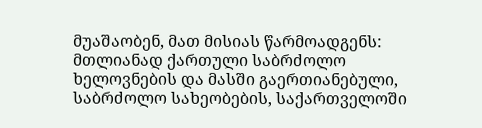მუაშაობენ, მათ მისიას წარმოადგენს: მთლიანად ქართული საბრძოლო ხელოვნების და მასში გაერთიანებული, საბრძოლო სახეობების, საქართველოში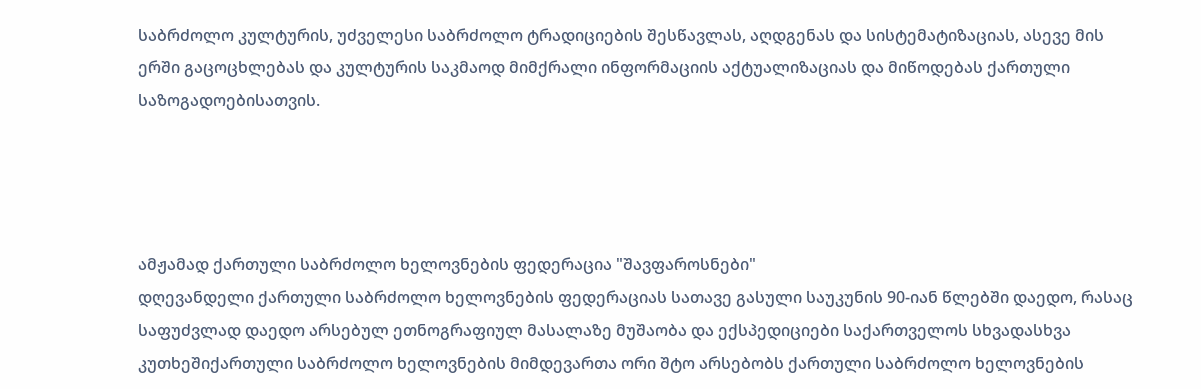საბრძოლო კულტურის, უძველესი საბრძოლო ტრადიციების შესწავლას, აღდგენას და სისტემატიზაციას, ასევე მის ერში გაცოცხლებას და კულტურის საკმაოდ მიმქრალი ინფორმაციის აქტუალიზაციას და მიწოდებას ქართული საზოგადოებისათვის.




ამჟამად ქართული საბრძოლო ხელოვნების ფედერაცია "შავფაროსნები"
დღევანდელი ქართული საბრძოლო ხელოვნების ფედერაციას სათავე გასული საუკუნის 90-იან წლებში დაედო, რასაც საფუძვლად დაედო არსებულ ეთნოგრაფიულ მასალაზე მუშაობა და ექსპედიციები საქართველოს სხვადასხვა კუთხეშიქართული საბრძოლო ხელოვნების მიმდევართა ორი შტო არსებობს ქართული საბრძოლო ხელოვნების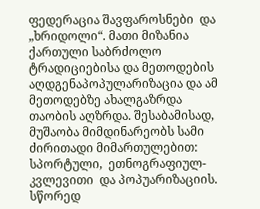ფედერაცია შავფაროსნები  და „ხრიდოლი“. მათი მიზანია ქართული საბრძოლო ტრადიციებისა და მეთოდების აღდგენაპოპულარიზაცია და ამ მეთოდებზე ახალგაზრდა თაობის აღზრდა. შესაბამისად, მუშაობა მიმდინარეობს სამი ძირითადი მიმართულებით:  სპორტული,  ეთნოგრაფიულ-კვლევითი  და პოპუარიზაციის. სწორედ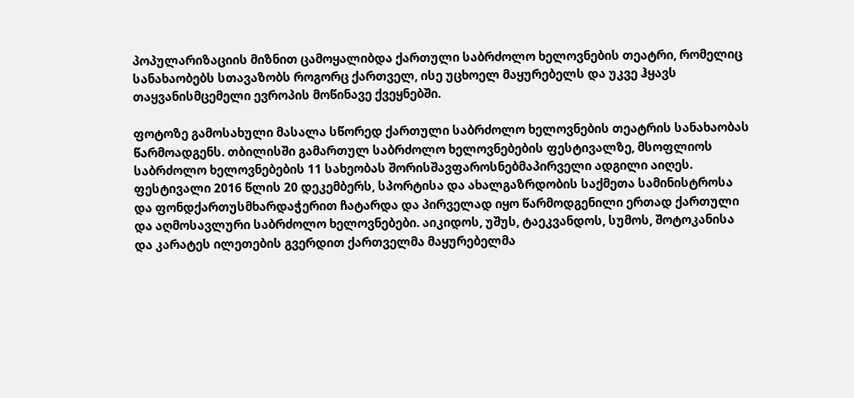პოპულარიზაციის მიზნით ცამოყალიბდა ქართული საბრძოლო ხელოვნების თეატრი, რომელიც სანახაობებს სთავაზობს როგორც ქართველ, ისე უცხოელ მაყურებელს და უკვე ჰყავს თაყვანისმცემელი ევროპის მოწინავე ქვეყნებში.

ფოტოზე გამოსახული მასალა სწორედ ქართული საბრძოლო ხელოვნების თეატრის სანახაობას წარმოადგენს. თბილისში გამართულ საბრძოლო ხელოვნებების ფესტივალზე, მსოფლიოს საბრძოლო ხელოვნებების 11 სახეობას შორისშავფაროსნებმაპირველი ადგილი აიღეს. ფესტივალი 2016 წლის 20 დეკემბერს, სპორტისა და ახალგაზრდობის საქმეთა სამინისტროსა და ფონდქართუსმხარდაჭერით ჩატარდა და პირველად იყო წარმოდგენილი ერთად ქართული და აღმოსავლური საბრძოლო ხელოვნებები. აიკიდოს, უშუს, ტაეკვანდოს, სუმოს, შოტოკანისა და კარატეს ილეთების გვერდით ქართველმა მაყურებელმა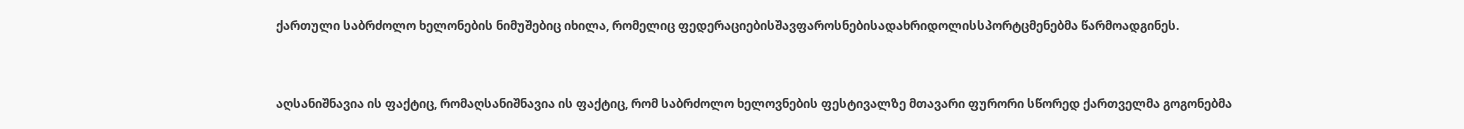ქართული საბრძოლო ხელონების ნიმუშებიც იხილა, რომელიც ფედერაციებისშავფაროსნებისადახრიდოლისსპორტცმენებმა წარმოადგინეს.



აღსანიშნავია ის ფაქტიც, რომაღსანიშნავია ის ფაქტიც, რომ საბრძოლო ხელოვნების ფესტივალზე მთავარი ფურორი სწორედ ქართველმა გოგონებმა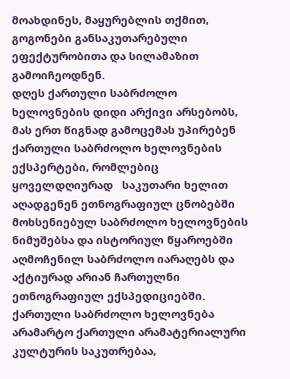მოახდინეს, მაყურებლის თქმით, გოგონები განსაკუთარებული ეფექტურობითა და სილამაზით გამოიჩეოდნენ.
დღეს ქართული საბრძოლო ხელოვნების დიდი არქივი არსებობს, მას ერთ წიგნად გამოცემას უპირებენ ქართული საბრძოლო ხელოვნების ექსპერტები, რომლებიც ყოველდღიურად   საკუთარი ხელით აღადგენენ ეთნოგრაფიულ ცნობებში მოხსენიებულ საბრძოლო ხელოვნების ნიმუშებსა და ისტორიულ წყაროებში აღმოჩენილ საბრძოლო იარაღებს და აქტიურად არიან ჩართულნი ეთნოგრაფიულ ექსპედიციებში.
ქართული საბრძოლო ხელოვნება არამარტო ქართული არამატერიალური კულტურის საკუთრებაა,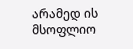არამედ ის მსოფლიო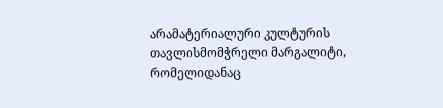არამატერიალური კულტურის თავლისმომჭრელი მარგალიტი, რომელიდანაც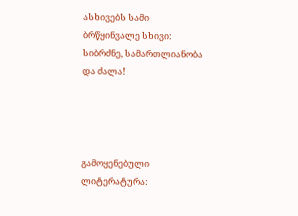ასხივებს სამი  ბრწყინვალე სხივი:
სიბრძნე, სამართლიანობა და ძალა!




გამოყენებული ლიტერატურა: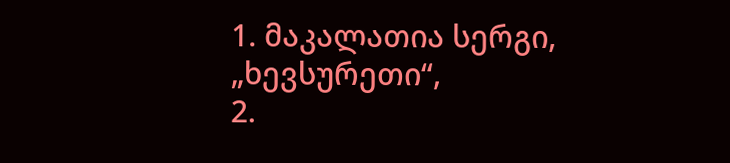1. მაკალათია სერგი, „ხევსურეთი“,
2.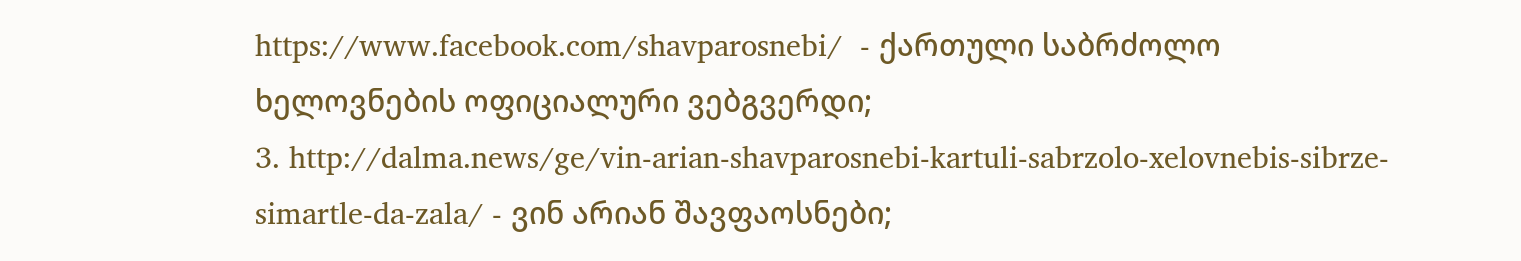https://www.facebook.com/shavparosnebi/  - ქართული საბრძოლო ხელოვნების ოფიციალური ვებგვერდი;
3. http://dalma.news/ge/vin-arian-shavparosnebi-kartuli-sabrzolo-xelovnebis-sibrze-simartle-da-zala/ - ვინ არიან შავფაოსნები;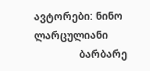ავტორები: ნინო ლარცულიანი
               ბარბარე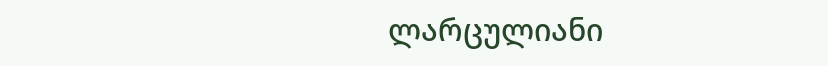ლარცულიანი